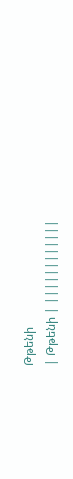Թթենի
| Թթենի | ||||||||||||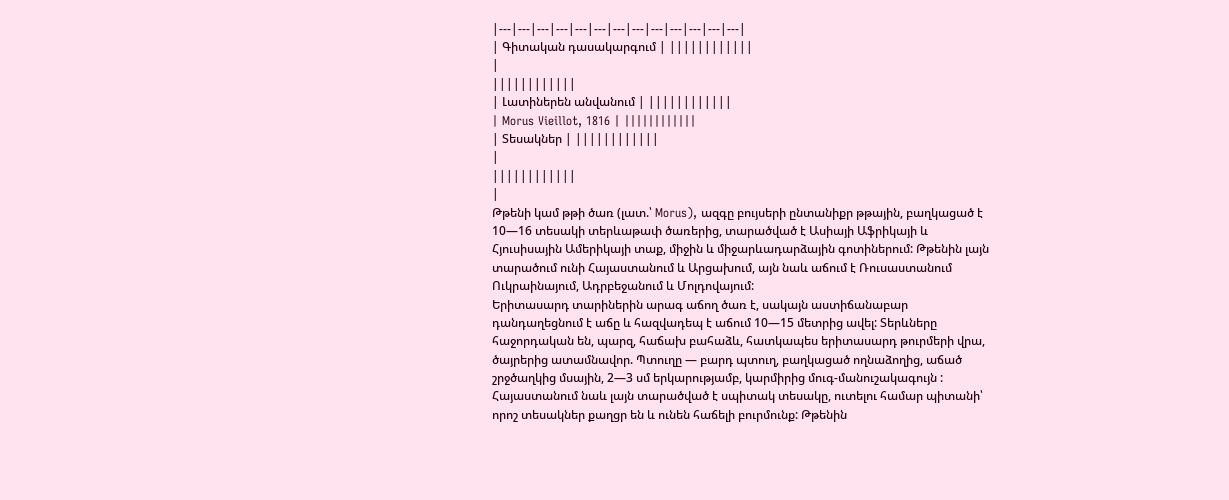|---|---|---|---|---|---|---|---|---|---|---|---|---|
| Գիտական դասակարգում | ||||||||||||
|
||||||||||||
| Լատիներեն անվանում | ||||||||||||
| Morus Vieillot, 1816 | ||||||||||||
| Տեսակներ | ||||||||||||
|
||||||||||||
|
Թթենի կամ թթի ծառ (լատ.՝ Morus), ազգը բույսերի ընտանիքր թթային, բաղկացած է 10—16 տեսակի տերևաթափ ծառերից, տարածված է Ասիայի Աֆրիկայի և Հյուսիսային Ամերիկայի տաք, միջին և միջարևադարձային գոտիներում: Թթենին լայն տարածում ունի Հայաստանում և Արցախում, այն նաև աճում է Ռուսաստանում Ուկրաինայում, Ադրբեջանում և Մոլդովայում:
Երիտասարդ տարիներին արագ աճող ծառ է, սակայն աստիճանաբար դանդաղեցնում է աճը և հազվադեպ է աճում 10—15 մետրից ավել: Տերևները հաջորդական են, պարզ, հաճախ բահաձև, հատկապես երիտասարդ թուրմերի վրա, ծայրերից ատամնավոր. Պտուղը — բարդ պտուղ, բաղկացած ողնաձողից, աճած շրջծաղկից մսային, 2—3 սմ երկարությամբ, կարմիրից մուգ-մանուշակագույն : Հայաստանում նաև լայն տարածված է սպիտակ տեսակը, ուտելու համար պիտանի՝ որոշ տեսակներ քաղցր են և ունեն հաճելի բուրմունք: Թթենին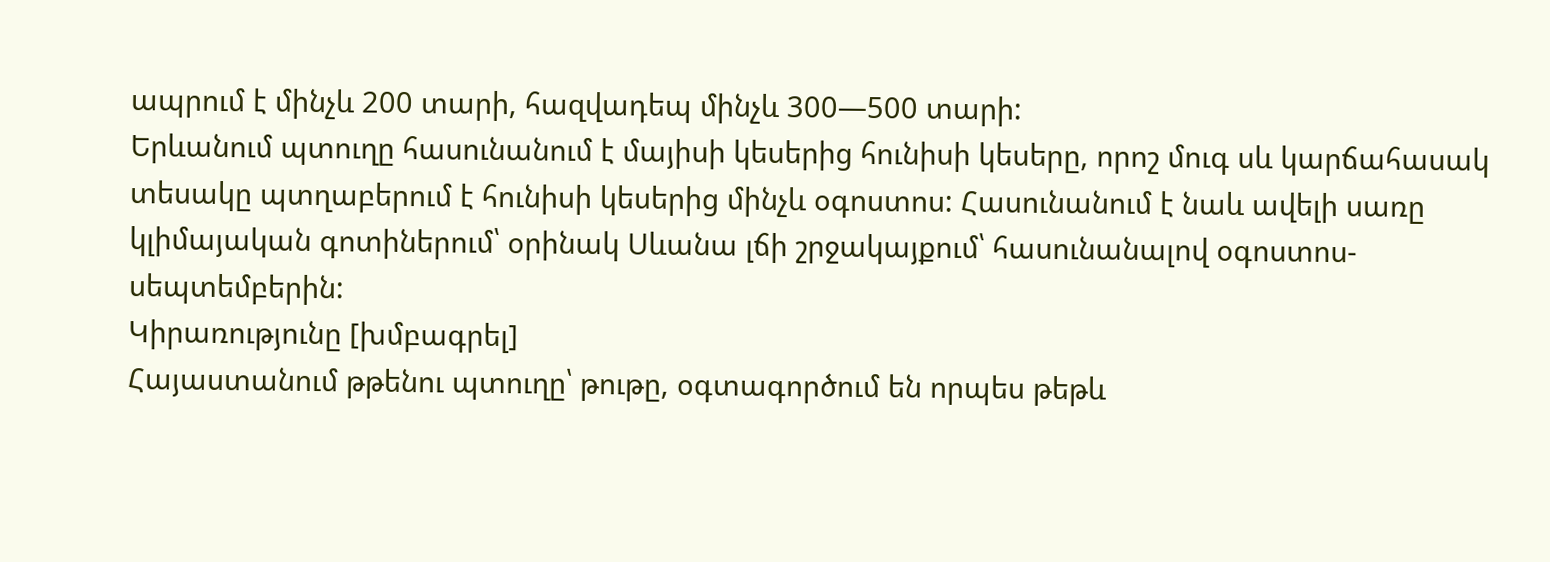ապրում է մինչև 200 տարի, հազվադեպ մինչև 300—500 տարի:
Երևանում պտուղը հասունանում է մայիսի կեսերից հունիսի կեսերը, որոշ մուգ սև կարճահասակ տեսակը պտղաբերում է հունիսի կեսերից մինչև օգոստոս: Հասունանում է նաև ավելի սառը կլիմայական գոտիներում՝ օրինակ Սևանա լճի շրջակայքում՝ հասունանալով օգոստոս-սեպտեմբերին:
Կիրառությունը [խմբագրել]
Հայաստանում թթենու պտուղը՝ թութը, օգտագործում են որպես թեթև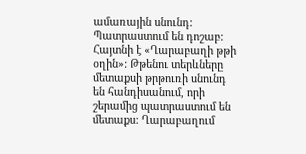ամառային սնունդ: Պատրաստում են դոշաբ: Հայտնի է «Ղարաբաղի թթի օղին»: Թթենու տերևները մետաքսի թրթուռի սնունդ են հանդիսանում, որի շերամից պատրաստում են մետաքս: Ղարաբաղում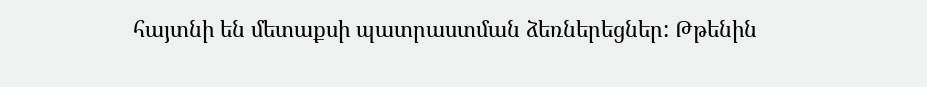հայտնի են մետաքսի պատրաստման ձեռներեցներ: Թթենին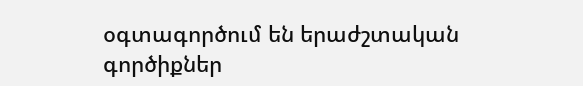օգտագործում են երաժշտական գործիքներ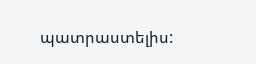պատրաստելիս: